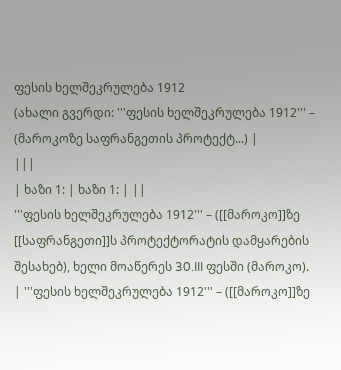ფესის ხელშეკრულება 1912
(ახალი გვერდი: '''ფესის ხელშეკრულება 1912''' – (მაროკოზე საფრანგეთის პროტექტ...) |
|||
| ხაზი 1: | ხაზი 1: | ||
'''ფესის ხელშეკრულება 1912''' – ([[მაროკო]]ზე [[საფრანგეთი]]ს პროტექტორატის დამყარების შესახებ), ხელი მოაწერეს 30.III ფესში (მაროკო). | '''ფესის ხელშეკრულება 1912''' – ([[მაროკო]]ზე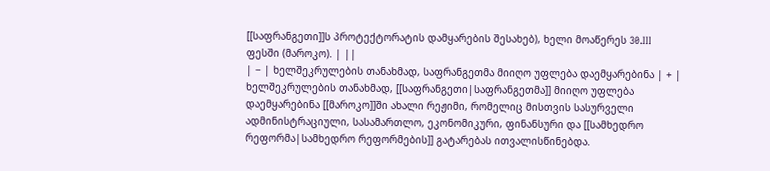[[საფრანგეთი]]ს პროტექტორატის დამყარების შესახებ), ხელი მოაწერეს 30.III ფესში (მაროკო). | ||
| − | ხელშეკრულების თანახმად, საფრანგეთმა მიიღო უფლება დაემყარებინა | + | ხელშეკრულების თანახმად, [[საფრანგეთი|საფრანგეთმა]] მიიღო უფლება დაემყარებინა [[მაროკო]]ში ახალი რეჟიმი, რომელიც მისთვის სასურველი ადმინისტრაციული, სასამართლო, ეკონომიკური, ფინანსური და [[სამხედრო რეფორმა|სამხედრო რეფორმების]] გატარებას ითვალისწინებდა.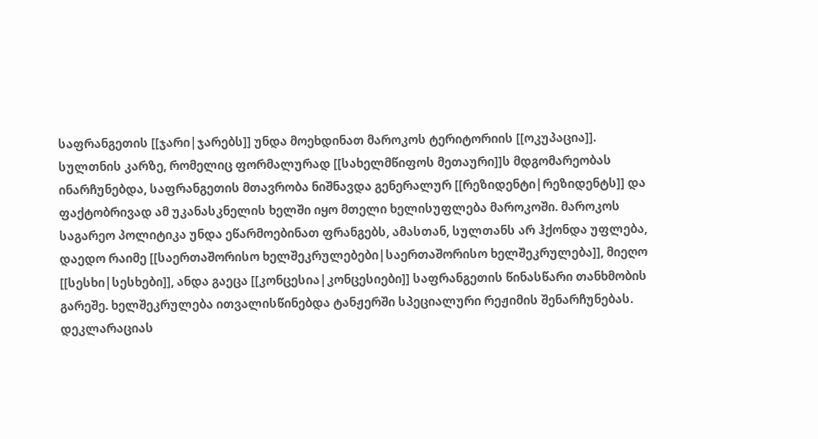საფრანგეთის [[ჯარი|ჯარებს]] უნდა მოეხდინათ მაროკოს ტერიტორიის [[ოკუპაცია]]. სულთნის კარზე, რომელიც ფორმალურად [[სახელმწიფოს მეთაური]]ს მდგომარეობას ინარჩუნებდა, საფრანგეთის მთავრობა ნიშნავდა გენერალურ [[რეზიდენტი|რეზიდენტს]] და ფაქტობრივად ამ უკანასკნელის ხელში იყო მთელი ხელისუფლება მაროკოში. მაროკოს საგარეო პოლიტიკა უნდა ეწარმოებინათ ფრანგებს, ამასთან, სულთანს არ ჰქონდა უფლება, დაედო რაიმე [[საერთაშორისო ხელშეკრულებები|საერთაშორისო ხელშეკრულება]], მიეღო [[სესხი|სესხები]], ანდა გაეცა [[კონცესია|კონცესიები]] საფრანგეთის წინასწარი თანხმობის გარეშე. ხელშეკრულება ითვალისწინებდა ტანჟერში სპეციალური რეჟიმის შენარჩუნებას. დეკლარაციას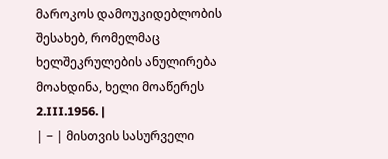მაროკოს დამოუკიდებლობის შესახებ, რომელმაც ხელშეკრულების ანულირება მოახდინა, ხელი მოაწერეს 2.III.1956. |
| − | მისთვის სასურველი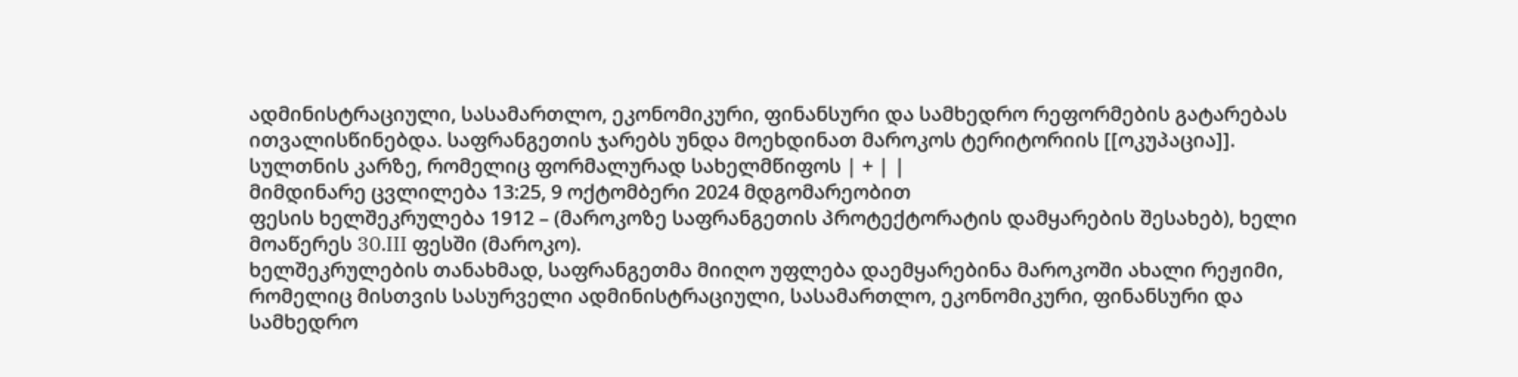ადმინისტრაციული, სასამართლო, ეკონომიკური, ფინანსური და სამხედრო რეფორმების გატარებას ითვალისწინებდა. საფრანგეთის ჯარებს უნდა მოეხდინათ მაროკოს ტერიტორიის [[ოკუპაცია]]. სულთნის კარზე, რომელიც ფორმალურად სახელმწიფოს | + | |
მიმდინარე ცვლილება 13:25, 9 ოქტომბერი 2024 მდგომარეობით
ფესის ხელშეკრულება 1912 – (მაროკოზე საფრანგეთის პროტექტორატის დამყარების შესახებ), ხელი მოაწერეს 30.III ფესში (მაროკო).
ხელშეკრულების თანახმად, საფრანგეთმა მიიღო უფლება დაემყარებინა მაროკოში ახალი რეჟიმი, რომელიც მისთვის სასურველი ადმინისტრაციული, სასამართლო, ეკონომიკური, ფინანსური და სამხედრო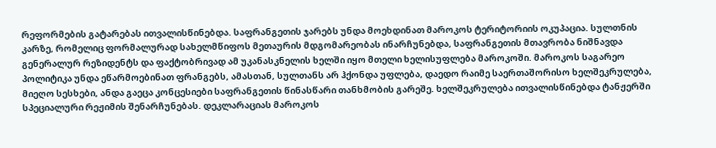რეფორმების გატარებას ითვალისწინებდა. საფრანგეთის ჯარებს უნდა მოეხდინათ მაროკოს ტერიტორიის ოკუპაცია. სულთნის კარზე, რომელიც ფორმალურად სახელმწიფოს მეთაურის მდგომარეობას ინარჩუნებდა, საფრანგეთის მთავრობა ნიშნავდა გენერალურ რეზიდენტს და ფაქტობრივად ამ უკანასკნელის ხელში იყო მთელი ხელისუფლება მაროკოში. მაროკოს საგარეო პოლიტიკა უნდა ეწარმოებინათ ფრანგებს, ამასთან, სულთანს არ ჰქონდა უფლება, დაედო რაიმე საერთაშორისო ხელშეკრულება, მიეღო სესხები, ანდა გაეცა კონცესიები საფრანგეთის წინასწარი თანხმობის გარეშე. ხელშეკრულება ითვალისწინებდა ტანჟერში სპეციალური რეჟიმის შენარჩუნებას. დეკლარაციას მაროკოს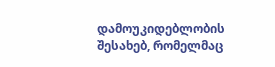დამოუკიდებლობის შესახებ, რომელმაც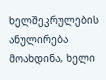ხელშეკრულების ანულირება მოახდინა, ხელი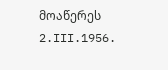მოაწერეს 2.III.1956.